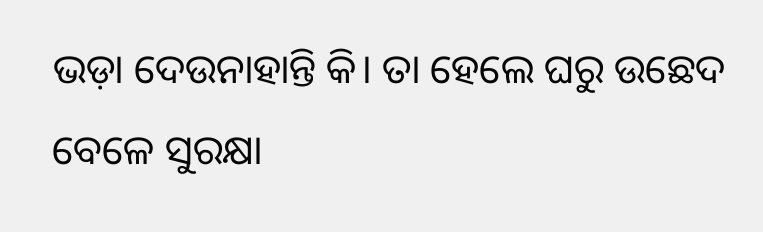ଭଡ଼ା ଦେଉନାହାନ୍ତି କି। ତା ହେଲେ ଘରୁ ଉଛେଦ ବେଳେ ସୁରକ୍ଷା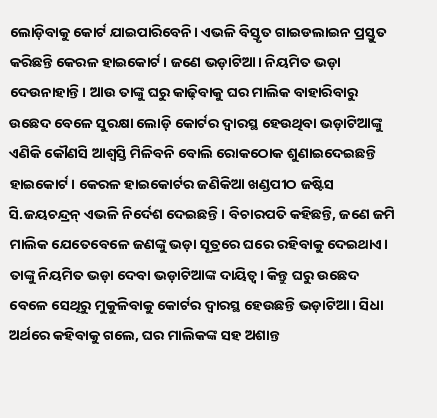ଲୋଡ଼ିବାକୁ କୋର୍ଟ ଯାଇପାରିବେନି। ଏଭଳି ବିସ୍ତୃତ ଗାଇଡଲାଇନ ପ୍ରସ୍ତୁତ କରିଛନ୍ତି କେରଳ ହାଇକୋର୍ଟ। ଜଣେ ଭଡ଼ାଟିଆ। ନିୟମିତ ଭଡ଼ା ଦେଉନାହାନ୍ତି। ଆଉ ତାଙ୍କୁ ଘରୁ କାଢ଼ିବାକୁ ଘର ମାଲିକ ବାହାରିବାରୁ ଉଛେଦ ବେଳେ ସୁରକ୍ଷା ଲୋଡ଼ି କୋର୍ଟର ଦ୍ୱାରସ୍ଥ ହେଉଥିବା ଭଡ଼ାଟିଆଙ୍କୁ ଏଣିକି କୌଣସି ଆଶ୍ୱସ୍ତି ମିଳିବନି ବୋଲି ରୋକଠୋକ ଶୁଣାଇଦେଇଛନ୍ତି ହାଇକୋର୍ଟ। କେରଳ ହାଇକୋର୍ଟର ଜଣିକିଆ ଖଣ୍ଡପୀଠ ଜଷ୍ଟିସ ସି.ଜୟଚନ୍ଦ୍ରନ୍ ଏଭଳି ନିର୍ଦେଶ ଦେଇଛନ୍ତି। ବିଚାରପତି କହିଛନ୍ତି, ଜଣେ ଜମି ମାଲିକ ଯେତେବେଳେ ଜଣଙ୍କୁ ଭଡ଼ା ସୂତ୍ରରେ ଘରେ ରହିବାକୁ ଦେଇଥାଏ। ତାଙ୍କୁ ନିୟମିତ ଭଡ଼ା ଦେବା ଭଡ଼ାଟିଆଙ୍କ ଦାୟିତ୍ୱ। କିନ୍ତୁ ଘରୁ ଉଛେଦ ବେଳେ ସେଥିରୁ ମୁକୁଳିବାକୁ କୋର୍ଟର ଦ୍ୱାରସ୍ଥ ହେଉଛନ୍ତି ଭଡ଼ାଟିଆ। ସିଧା ଅର୍ଥରେ କହିବାକୁ ଗଲେ, ଘର ମାଲିକଙ୍କ ସହ ଅଶାନ୍ତ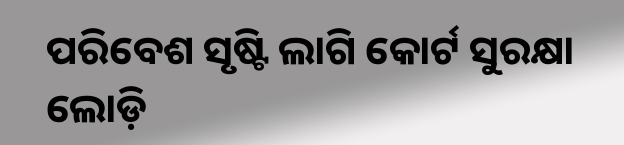ପରିବେଶ ସୃଷ୍ଟି ଲାଗି କୋର୍ଟ ସୁରକ୍ଷା ଲୋଡ଼ି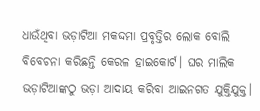ଧାଉଁଥିବା ଭଡ଼ାଟିଆ ମକଦ୍ଦମା ପ୍ରବୃତ୍ତିର ଲୋକ ବୋଲି ବିବେଚନା କରିଛନ୍ତି କେରଳ ହାଇକୋର୍ଟ। ଘର ମାଲିକ ଭଡ଼ାଟିଆଙ୍କଠୁ ଭଡ଼ା ଆଦାୟ କରିବା ଆଇନଗତ ଯୁକ୍ତିଯୁକ୍ତ।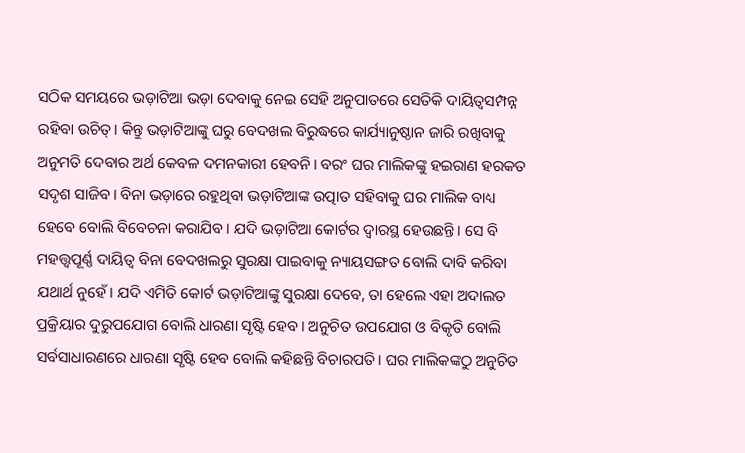ସଠିକ ସମୟରେ ଭଡ଼ାଟିଆ ଭଡ଼ା ଦେବାକୁ ନେଇ ସେହି ଅନୁପାତରେ ସେତିକି ଦାୟିତ୍ୱସମ୍ପନ୍ନ ରହିବା ଉଚିତ୍। କିନ୍ତୁ ଭଡ଼ାଟିଆଙ୍କୁ ଘରୁ ବେଦଖଲ ବିରୁଦ୍ଧରେ କାର୍ଯ୍ୟାନୁଷ୍ଠାନ ଜାରି ରଖିବାକୁ ଅନୁମତି ଦେବାର ଅର୍ଥ କେବଳ ଦମନକାରୀ ହେବନି। ବରଂ ଘର ମାଲିକଙ୍କୁ ହଇରାଣ ହରକତ ସଦୃଶ ସାଜିବ। ବିନା ଭଡ଼ାରେ ରହୁଥିବା ଭଡ଼ାଟିଆଙ୍କ ଉତ୍ପାତ ସହିବାକୁ ଘର ମାଲିକ ବାଧ୍ୟ ହେବେ ବୋଲି ବିବେଚନା କରାଯିବ। ଯଦି ଭଡ଼ାଟିଆ କୋର୍ଟର ଦ୍ୱାରସ୍ଥ ହେଉଛନ୍ତି। ସେ ବି ମହତ୍ତ୍ୱପୂର୍ଣ୍ଣ ଦାୟିତ୍ୱ ବିନା ବେଦଖଲରୁ ସୁରକ୍ଷା ପାଇବାକୁ ନ୍ୟାୟସଙ୍ଗତ ବୋଲି ଦାବି କରିବା ଯଥାର୍ଥ ନୁହେଁ। ଯଦି ଏମିତି କୋର୍ଟ ଭଡ଼ାଟିଆଙ୍କୁ ସୁରକ୍ଷା ଦେବେ, ତା ହେଲେ ଏହା ଅଦାଲତ ପ୍ରକ୍ରିୟାର ଦୁରୁପଯୋଗ ବୋଲି ଧାରଣା ସୃଷ୍ଟି ହେବ। ଅନୁଚିତ ଉପଯୋଗ ଓ ବିକୃତି ବୋଲି ସର୍ବସାଧାରଣରେ ଧାରଣା ସୃଷ୍ଟି ହେବ ବୋଲି କହିଛନ୍ତି ବିଚାରପତି। ଘର ମାଲିକଙ୍କଠୁ ଅନୁଚିତ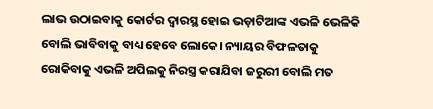ଲାଭ ଉଠାଇବାକୁ କୋର୍ଟର ଦ୍ୱାରସ୍ଥ ହୋଇ ଭଡ଼ାଟିଆଙ୍କ ଏଭଳି ଭେଳିକି ବୋଲି ଭାବିବାକୁ ବାଧ୍ୟ ହେବେ ଲୋକେ। ନ୍ୟାୟର ବିଫଳତାକୁ ରୋକିବାକୁ ଏଭଳି ଅପିଲକୁ ନିରସ୍ତ୍ର କରାଯିବା ଜରୁରୀ ବୋଲି ମତ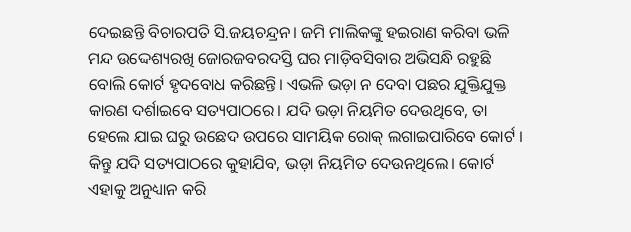ଦେଇଛନ୍ତି ବିଚାରପତି ସି.ଜୟଚନ୍ଦ୍ରନ। ଜମି ମାଲିକଙ୍କୁ ହଇରାଣ କରିବା ଭଳି ମନ୍ଦ ଉଦ୍ଦେଶ୍ୟରଖି ଜୋରଜବରଦସ୍ତି ଘର ମାଡ଼ିବସିବାର ଅଭିସନ୍ଧି ରହୁଛି ବୋଲି କୋର୍ଟ ହୃଦବୋଧ କରିଛନ୍ତି। ଏଭଳି ଭଡ଼ା ନ ଦେବା ପଛର ଯୁକ୍ତିଯୁକ୍ତ କାରଣ ଦର୍ଶାଇବେ ସତ୍ୟପାଠରେ। ଯଦି ଭଡ଼ା ନିୟମିତ ଦେଉଥିବେ, ତା ହେଲେ ଯାଇ ଘରୁ ଉଛେଦ ଉପରେ ସାମୟିକ ରୋକ୍ ଲଗାଇପାରିବେ କୋର୍ଟ । କିନ୍ତୁ ଯଦି ସତ୍ୟପାଠରେ କୁହାଯିବ, ଭଡ଼ା ନିୟମିତ ଦେଉନଥିଲେ। କୋର୍ଟ ଏହାକୁ ଅନୁଧ୍ୟାନ କରି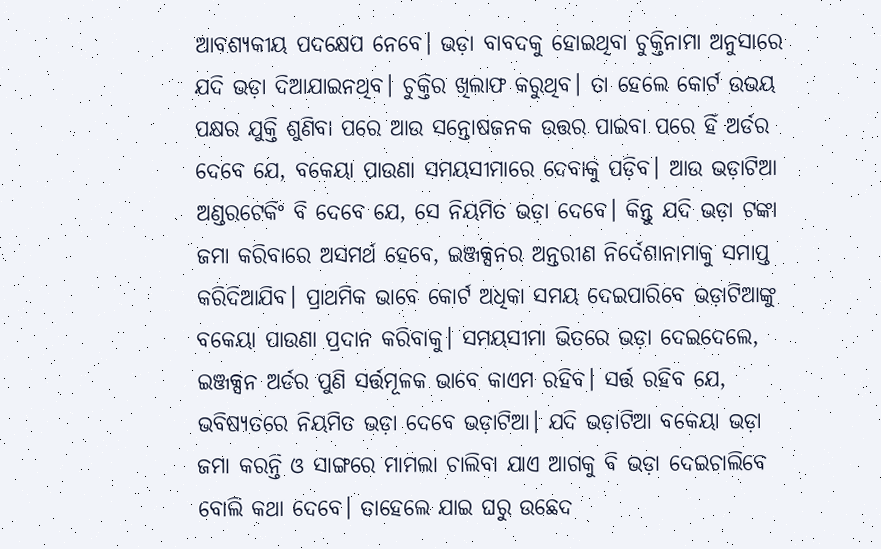ଆବଶ୍ୟକୀୟ ପଦକ୍ଷେପ ନେବେ। ଭଡ଼ା ବାବଦକୁ ହୋଇଥିବା ଚୁକ୍ତିନାମା ଅନୁସାରେ ଯଦି ଭଡ଼ା ଦିଆଯାଇନଥିବ। ଚୁକ୍ତିର ଖିଲାଫ କରୁଥିବ। ତା ହେଲେ କୋର୍ଟ ଉଭୟ ପକ୍ଷର ଯୁକ୍ତି ଶୁଣିବା ପରେ ଆଉ ସନ୍ତୋଷଜନକ ଉତ୍ତର ପାଇବା ପରେ ହିଁ ଅର୍ଡର ଦେବେ ଯେ, ବକେୟା ପାଉଣା ସମୟସୀମାରେ ଦେବାକୁ ପଡ଼ିବ। ଆଉ ଭଡ଼ାଟିଆ ଅଣ୍ଡରଟେକିଂ ବି ଦେବେ ଯେ, ସେ ନିୟମିତ ଭଡ଼ା ଦେବେ। କିନ୍ତୁ ଯଦି ଭଡ଼ା ଟଙ୍କା ଜମା କରିବାରେ ଅସମର୍ଥ ହେବେ, ଇଞ୍ଜକ୍ସନର ଅନ୍ତରୀଣ ନିର୍ଦେଶାନାମାକୁ ସମାପ୍ତ କରିଦିଆଯିବ। ପ୍ରାଥମିକ ଭାବେ କୋର୍ଟ ଅଧିକା ସମୟ ଦେଇପାରିବେ ଭଡ଼ାଟିଆଙ୍କୁ ବକେୟା ପାଉଣା ପ୍ରଦାନ କରିବାକୁ। ସମୟସୀମା ଭିତରେ ଭଡ଼ା ଦେଇଦେଲେ, ଇଞ୍ଜକ୍ସନ ଅର୍ଡର ପୁଣି ସର୍ତ୍ତମୂଳକ ଭାବେ କାଏମ ରହିବ। ସର୍ତ୍ତ ରହିବ ଯେ, ଭବିଷ୍ୟତରେ ନିୟମିତ ଭଡ଼ା ଦେବେ ଭଡ଼ାଟିଆ। ଯଦି ଭଡ଼ାଟିଆ ବକେୟା ଭଡ଼ା ଜମା କରନ୍ତି ଓ ସାଙ୍ଗରେ ମାମଲା ଚାଲିବା ଯାଏ ଆଗକୁ ବି ଭଡ଼ା ଦେଇଚାଲିବେ ବୋଲି କଥା ଦେବେ। ତାହେଲେ ଯାଇ ଘରୁ ଉଛେଦ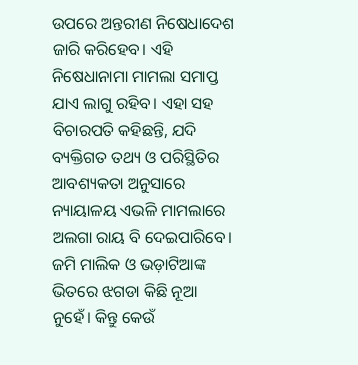ଉପରେ ଅନ୍ତରୀଣ ନିଷେଧାଦେଶ ଜାରି କରିହେବ। ଏହି ନିଷେଧାନାମା ମାମଲା ସମାପ୍ତ ଯାଏ ଲାଗୁ ରହିବ। ଏହା ସହ ବିଚାରପତି କହିଛନ୍ତି, ଯଦି ବ୍ୟକ୍ତିଗତ ତଥ୍ୟ ଓ ପରିସ୍ଥିତିର ଆବଶ୍ୟକତା ଅନୁସାରେ ନ୍ୟାୟାଳୟ ଏଭଳି ମାମଲାରେ ଅଲଗା ରାୟ ବି ଦେଇପାରିବେ। ଜମି ମାଲିକ ଓ ଭଡ଼ାଟିଆଙ୍କ ଭିତରେ ଝଗଡା କିଛି ନୂଆ ନୁହେଁ। କିନ୍ତୁ କେଉଁ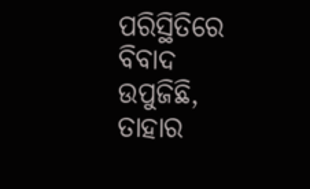ପରିସ୍ଥିତିରେ ବିବାଦ ଉପୁଜିଛି, ତାହାର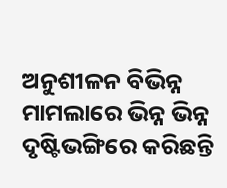ଅନୁଶୀଳନ ବିଭିନ୍ନ ମାମଲାରେ ଭିନ୍ନ ଭିନ୍ନ ଦୃଷ୍ଟିଭଙ୍ଗିରେ କରିଛନ୍ତି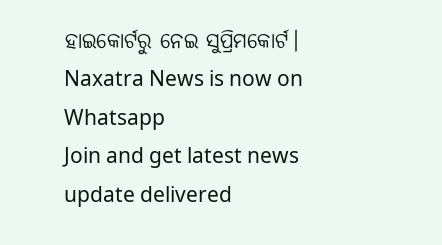ହାଇକୋର୍ଟରୁ ନେଇ ସୁପ୍ରିମକୋର୍ଟ।
Naxatra News is now on Whatsapp
Join and get latest news update delivered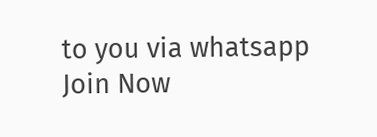to you via whatsapp
Join Now